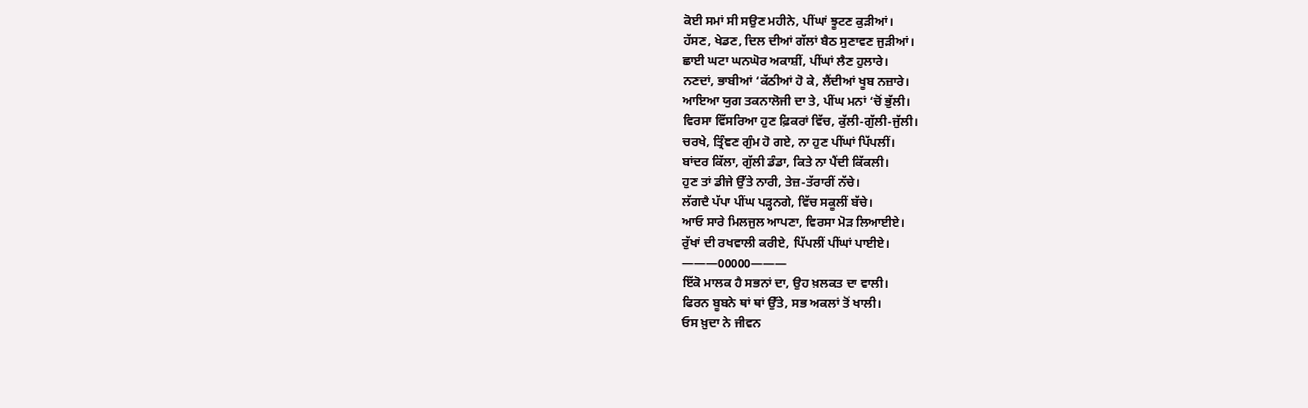ਕੋਈ ਸਮਾਂ ਸੀ ਸਉਣ ਮਹੀਨੇ, ਪੀਂਘਾਂ ਝੂਟਣ ਕੁੜੀਆਂ।
ਹੱਸਣ, ਖੇਡਣ, ਦਿਲ ਦੀਆਂ ਗੱਲਾਂ ਬੈਠ ਸੁਣਾਵਣ ਜੁੜੀਆਂ।
ਛਾਈ ਘਟਾ ਘਨਘੋਰ ਅਕਾਸ਼ੀਂ, ਪੀਂਘਾਂ ਲੈਣ ਹੁਲਾਰੇ।
ਨਣਦਾਂ, ਭਾਬੀਆਂ ‘ਕੱਠੀਆਂ ਹੋ ਕੇ, ਲੈਂਦੀਆਂ ਖੂਬ ਨਜ਼ਾਰੇ।
ਆਇਆ ਯੁਗ ਤਕਨਾਲੋਜੀ ਦਾ ਤੇ, ਪੀਂਘ ਮਨਾਂ ‘ਚੋਂ ਭੁੱਲੀ।
ਵਿਰਸਾ ਵਿੱਸਰਿਆ ਹੁਣ ਫ਼ਿਕਰਾਂ ਵਿੱਚ, ਕੁੱਲੀ-ਗੁੱਲੀ-ਜੁੱਲੀ।
ਚਰਖੇ, ਤ੍ਰਿੰਞਣ ਗੁੰਮ ਹੋ ਗਏ, ਨਾ ਹੁਣ ਪੀਂਘਾਂ ਪਿੱਪਲੀਂ।
ਬਾਂਦਰ ਕਿੱਲਾ, ਗੁੱਲੀ ਡੰਡਾ, ਕਿਤੇ ਨਾ ਪੈਂਦੀ ਕਿੱਕਲੀ।
ਹੁਣ ਤਾਂ ਡੀਜੇ ਉੱਤੇ ਨਾਰੀ, ਤੇਜ਼-ਤੱਰਾਰੀਂ ਨੱਚੇ।
ਲੱਗਦੈ ਪੱਪਾ ਪੀਂਘ ਪੜ੍ਹਨਗੇ, ਵਿੱਚ ਸਕੂਲੀਂ ਬੱਚੇ।
ਆਓ ਸਾਰੇ ਮਿਲਜੁਲ ਆਪਣਾ, ਵਿਰਸਾ ਮੋੜ ਲਿਆਈਏ।
ਰੁੱਖਾਂ ਦੀ ਰਖਵਾਲੀ ਕਰੀਏ, ਪਿੱਪਲੀਂ ਪੀਂਘਾਂ ਪਾਈਏ।
———00000———
ਇੱਕੋ ਮਾਲਕ ਹੈ ਸਭਨਾਂ ਦਾ, ਉਹ ਖ਼ਲਕਤ ਦਾ ਵਾਲੀ।
ਫਿਰਨ ਬੂਬਨੇ ਥਾਂ ਥਾਂ ਉੱਤੇ, ਸਭ ਅਕਲਾਂ ਤੋਂ ਖਾਲੀ।
ਓਸ ਖ਼ੁਦਾ ਨੇ ਜੀਵਨ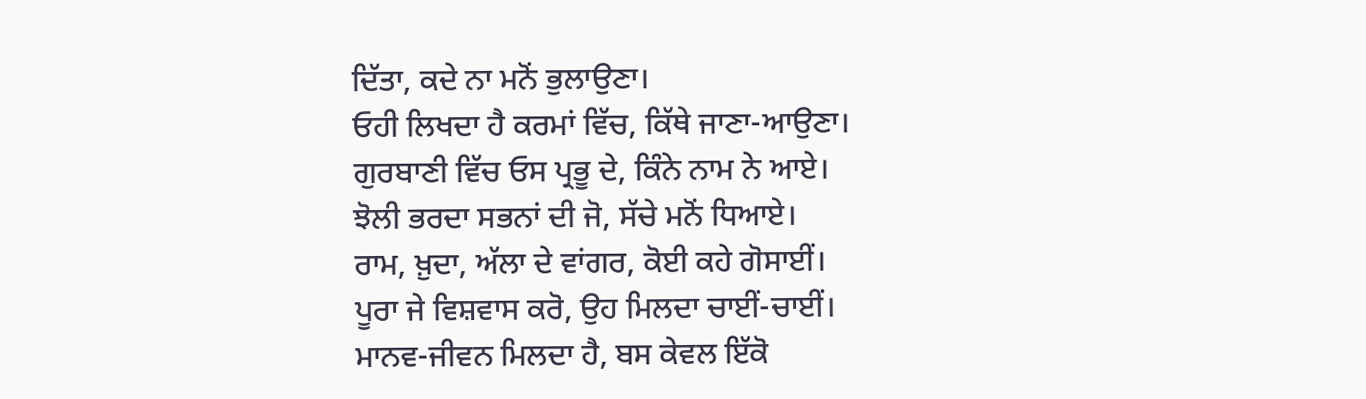ਦਿੱਤਾ, ਕਦੇ ਨਾ ਮਨੋਂ ਭੁਲਾਉਣਾ।
ਓਹੀ ਲਿਖਦਾ ਹੈ ਕਰਮਾਂ ਵਿੱਚ, ਕਿੱਥੇ ਜਾਣਾ-ਆਉਣਾ।
ਗੁਰਬਾਣੀ ਵਿੱਚ ਓਸ ਪ੍ਰਭੂ ਦੇ, ਕਿੰਨੇ ਨਾਮ ਨੇ ਆਏ।
ਝੋਲੀ ਭਰਦਾ ਸਭਨਾਂ ਦੀ ਜੋ, ਸੱਚੇ ਮਨੋਂ ਧਿਆਏ।
ਰਾਮ, ਖ਼ੁਦਾ, ਅੱਲਾ ਦੇ ਵਾਂਗਰ, ਕੋਈ ਕਹੇ ਗੋਸਾਈਂ।
ਪੂਰਾ ਜੇ ਵਿਸ਼ਵਾਸ ਕਰੋ, ਉਹ ਮਿਲਦਾ ਚਾਈਂ-ਚਾਈਂ।
ਮਾਨਵ-ਜੀਵਨ ਮਿਲਦਾ ਹੈ, ਬਸ ਕੇਵਲ ਇੱਕੋ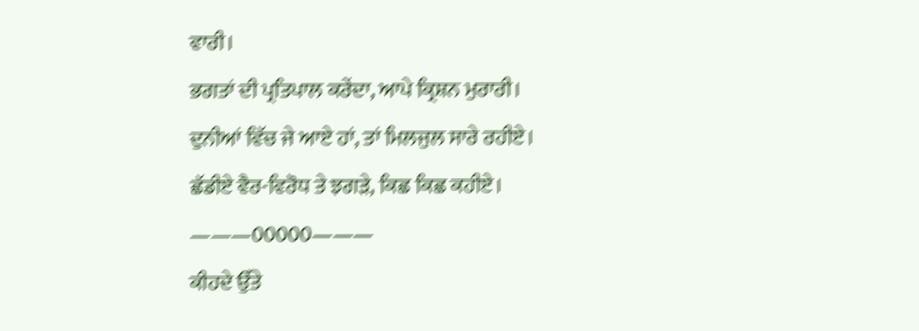ਵਾਰੀ।
ਭਗਤਾਂ ਦੀ ਪ੍ਰਤਿਪਾਲ ਕਰੇਂਦਾ, ਆਪੇ ਕ੍ਰਿਸ਼ਨ ਮੁਰਾਰੀ।
ਦੁਨੀਆਂ ਵਿੱਚ ਜੇ ਆਏ ਹਾਂ, ਤਾਂ ਮਿਲਜੁਲ ਸਾਰੇ ਰਹੀਏ।
ਛੱਡੀਏ ਵੈਰ-ਵਿਰੋਧ ਤੇ ਝਗੜੇ, ਕਿਛ ਕਿਛ ਕਹੀਏ।
———00000———
ਕੀਹਦੇ ਉੱਤੇ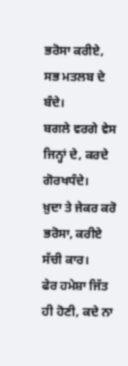ਭਰੋਸਾ ਕਰੀਏ, ਸਭ ਮਤਲਬ ਦੇ ਬੰਦੇ।
ਬਗਲੇ ਵਰਗੇ ਵੇਸ ਜਿਨ੍ਹਾਂ ਦੇ, ਕਰਦੇ ਗੋਰਖਧੰਦੇ।
ਖ਼ੁਦਾ ਤੇ ਜੇਕਰ ਕਰੋ ਭਰੋਸਾ, ਕਰੀਏ ਸੱਚੀ ਕਾਰ।
ਫੇਰ ਹਮੇਸ਼ਾ ਜਿੱਤ ਹੀ ਹੋਣੀ, ਕਦੇ ਨਾ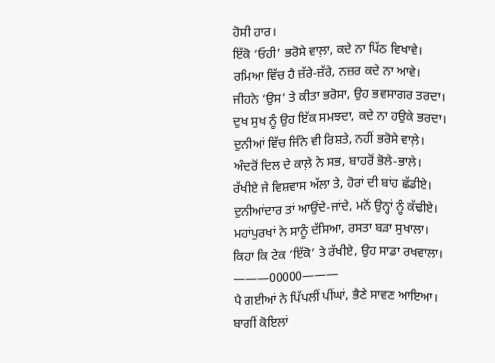ਹੋਸੀ ਹਾਰ।
ਇੱਕੋ ‘ਓਹੀ’ ਭਰੋਸੇ ਵਾਲ਼ਾ, ਕਦੇ ਨਾ ਪਿੱਠ ਵਿਖਾਵੇ।
ਰਮਿਆ ਵਿੱਚ ਹੈ ਜ਼ੱਰੇ-ਜ਼ੱਰੇ, ਨਜ਼ਰ ਕਦੇ ਨਾ ਆਵੇ।
ਜੀਹਨੇ ‘ਉਸ’ ਤੇ ਕੀਤਾ ਭਰੋਸਾ, ਉਹ ਭਵਸਾਗਰ ਤਰਦਾ।
ਦੁਖ ਸੁਖ ਨੂੰ ਉਹ ਇੱਕ ਸਮਝਦਾ, ਕਦੇ ਨਾ ਹਉਕੇ ਭਰਦਾ।
ਦੁਨੀਆਂ ਵਿੱਚ ਜਿੰਨੇ ਵੀ ਰਿਸ਼ਤੇ, ਨਹੀਂ ਭਰੋਸੇ ਵਾਲ਼ੇ।
ਅੰਦਰੋਂ ਦਿਲ ਦੇ ਕਾਲ਼ੇ ਨੇ ਸਭ, ਬਾਹਰੋਂ ਭੋਲੇ-ਭਾਲੇ।
ਰੱਖੀਏ ਜੇ ਵਿਸ਼ਵਾਸ ਅੱਲਾ ਤੇ, ਹੋਰਾਂ ਦੀ ਬਾਂਹ ਛੱਡੀਏ।
ਦੁਨੀਆਂਦਾਰ ਤਾਂ ਆਉਂਦੇ-ਜਾਂਦੇ, ਮਨੋਂ ਉਨ੍ਹਾਂ ਨੂੰ ਕੱਢੀਏ।
ਮਹਾਂਪੁਰਖਾਂ ਨੇ ਸਾਨੂੰ ਦੱਸਿਆ, ਰਸਤਾ ਬੜਾ ਸੁਖਾਲਾ।
ਕਿਹਾ ਕਿ ਟੇਕ ‘ਇੱਕੋ’ ਤੇ ਰੱਖੀਏ, ਉਹ ਸਾਡਾ ਰਖਵਾਲਾ।
———00000———
ਪੈ ਗਈਆਂ ਨੇ ਪਿੱਪਲੀਂ ਪੀਂਘਾਂ, ਭੈਣੇ ਸਾਵਣ ਆਇਆ।
ਬਾਗੀਂ ਕੋਇਲਾਂ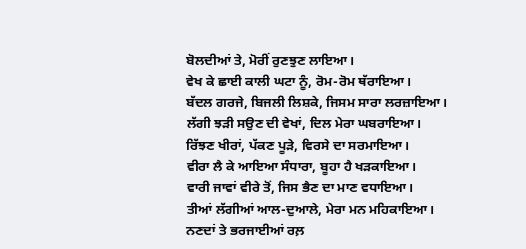ਬੋਲਦੀਆਂ ਤੇ, ਮੋਰੀਂ ਰੁਣਝੁਣ ਲਾਇਆ।
ਵੇਖ ਕੇ ਛਾਈ ਕਾਲੀ ਘਟਾ ਨੂੰ, ਰੋਮ-ਰੋਮ ਥੱਰਾਇਆ।
ਬੱਦਲ ਗਰਜੇ, ਬਿਜਲੀ ਲਿਸ਼ਕੇ, ਜਿਸਮ ਸਾਰਾ ਲਰਜ਼ਾਇਆ।
ਲੱਗੀ ਝੜੀ ਸਉਣ ਦੀ ਵੇਖਾਂ, ਦਿਲ ਮੇਰਾ ਘਬਰਾਇਆ।
ਰਿੱਝਣ ਖੀਰਾਂ, ਪੱਕਣ ਪੂੜੇ, ਵਿਰਸੇ ਦਾ ਸਰਮਾਇਆ।
ਵੀਰਾ ਲੈ ਕੇ ਆਇਆ ਸੰਧਾਰਾ, ਬੂਹਾ ਹੈ ਖੜਕਾਇਆ।
ਵਾਰੀ ਜਾਵਾਂ ਵੀਰੇ ਤੋਂ, ਜਿਸ ਭੈਣ ਦਾ ਮਾਣ ਵਧਾਇਆ।
ਤੀਆਂ ਲੱਗੀਆਂ ਆਲ-ਦੁਆਲੇ, ਮੇਰਾ ਮਨ ਮਹਿਕਾਇਆ।
ਨਣਦਾਂ ਤੇ ਭਰਜਾਈਆਂ ਰਲ਼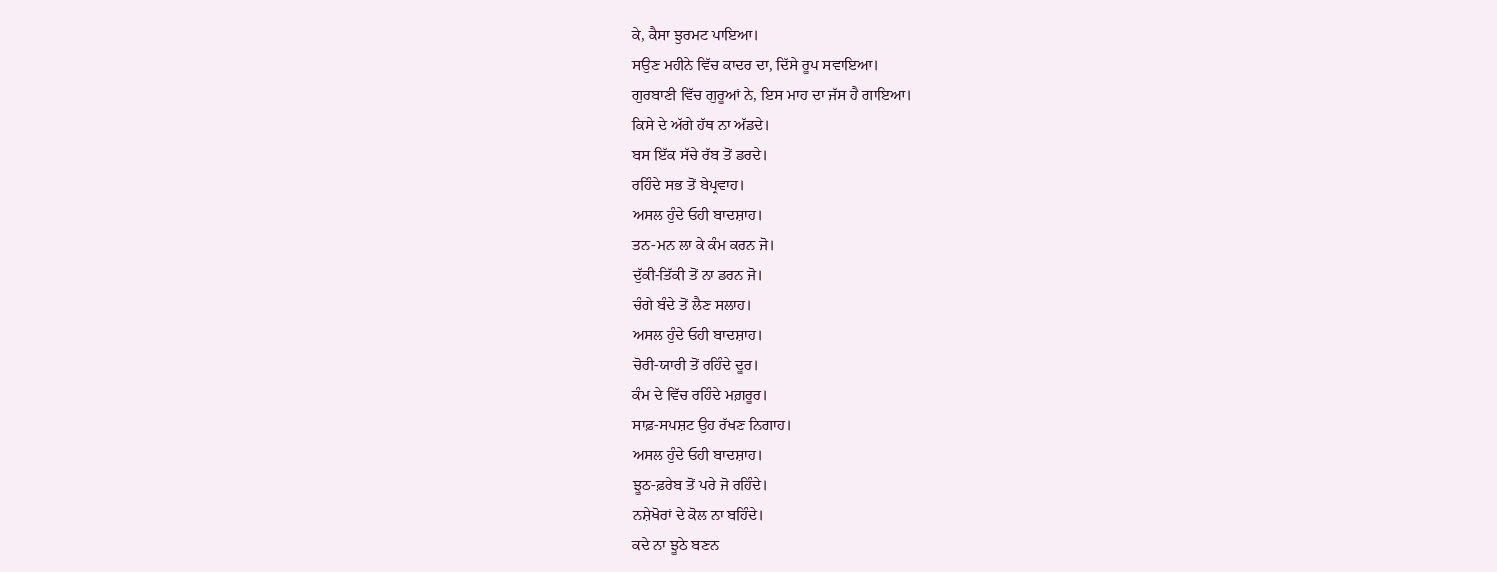ਕੇ, ਕੈਸਾ ਝੁਰਮਟ ਪਾਇਆ।
ਸਉਣ ਮਹੀਨੇ ਵਿੱਚ ਕਾਦਰ ਦਾ, ਦਿੱਸੇ ਰੂਪ ਸਵਾਇਆ।
ਗੁਰਬਾਣੀ ਵਿੱਚ ਗੁਰੂਆਂ ਨੇ, ਇਸ ਮਾਹ ਦਾ ਜੱਸ ਹੈ ਗਾਇਆ।
ਕਿਸੇ ਦੇ ਅੱਗੇ ਹੱਥ ਨਾ ਅੱਡਦੇ।
ਬਸ ਇੱਕ ਸੱਚੇ ਰੱਬ ਤੋਂ ਡਰਦੇ।
ਰਹਿੰਦੇ ਸਭ ਤੋਂ ਬੇਪ੍ਰਵਾਹ।
ਅਸਲ ਹੁੰਦੇ ਓਹੀ ਬਾਦਸ਼ਾਹ।
ਤਨ-ਮਨ ਲਾ ਕੇ ਕੰਮ ਕਰਨ ਜੋ।
ਦੁੱਕੀ-ਤਿੱਕੀ ਤੋਂ ਨਾ ਡਰਨ ਜੋ।
ਚੰਗੇ ਬੰਦੇ ਤੋਂ ਲੈਣ ਸਲਾਹ।
ਅਸਲ ਹੁੰਦੇ ਓਹੀ ਬਾਦਸ਼ਾਹ।
ਚੋਰੀ-ਯਾਰੀ ਤੋਂ ਰਹਿੰਦੇ ਦੂਰ।
ਕੰਮ ਦੇ ਵਿੱਚ ਰਹਿੰਦੇ ਮਗ਼ਰੂਰ।
ਸਾਫ਼-ਸਪਸ਼ਟ ਉਹ ਰੱਖਣ ਨਿਗਾਹ।
ਅਸਲ ਹੁੰਦੇ ਓਹੀ ਬਾਦਸ਼ਾਹ।
ਝੂਠ-ਫ਼ਰੇਬ ਤੋਂ ਪਰੇ ਜੋ ਰਹਿੰਦੇ।
ਨਸ਼ੇਖੋਰਾਂ ਦੇ ਕੋਲ ਨਾ ਬਹਿੰਦੇ।
ਕਦੇ ਨਾ ਝੂਠੇ ਬਣਨ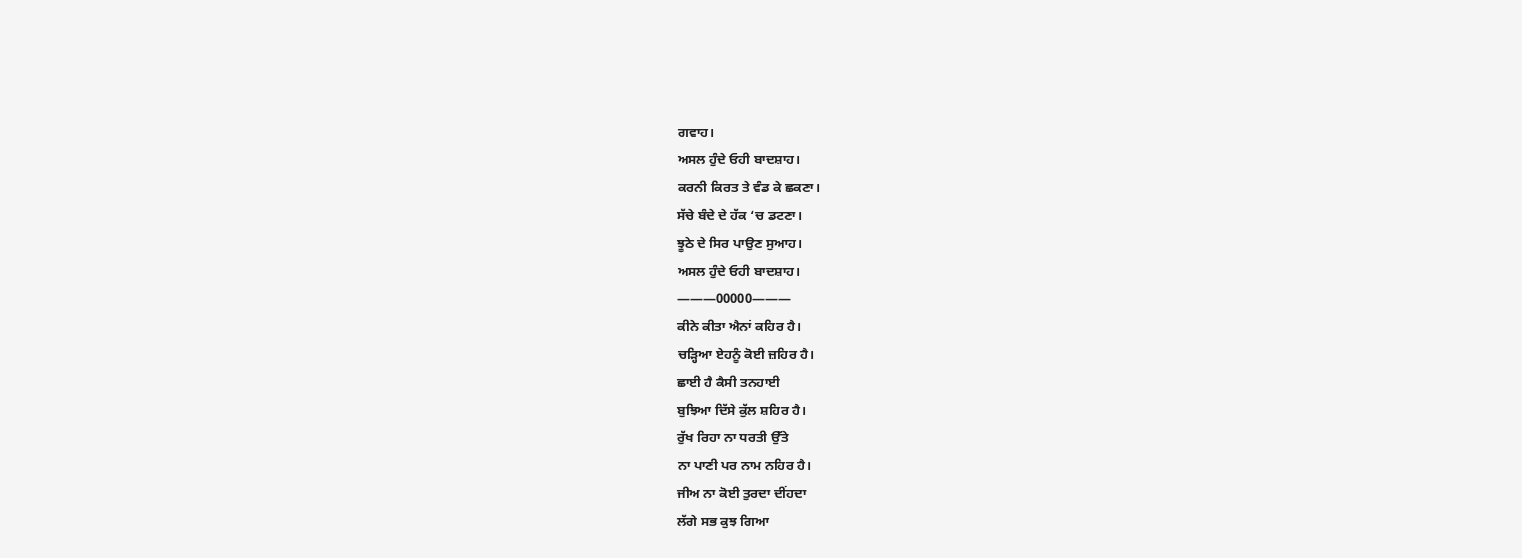ਗਵਾਹ।
ਅਸਲ ਹੁੰਦੇ ਓਹੀ ਬਾਦਸ਼ਾਹ।
ਕਰਨੀ ਕਿਰਤ ਤੇ ਵੰਡ ਕੇ ਛਕਣਾ।
ਸੱਚੇ ਬੰਦੇ ਦੇ ਹੱਕ ‘ਚ ਡਟਣਾ।
ਝੂਠੇ ਦੇ ਸਿਰ ਪਾਉਣ ਸੁਆਹ।
ਅਸਲ ਹੁੰਦੇ ਓਹੀ ਬਾਦਸ਼ਾਹ।
———00000———
ਕੀਨੇ ਕੀਤਾ ਐਨਾਂ ਕਹਿਰ ਹੈ।
ਚੜ੍ਹਿਆ ਏਹਨੂੰ ਕੋਈ ਜ਼ਹਿਰ ਹੈ।
ਛਾਈ ਹੈ ਕੈਸੀ ਤਨਹਾਈ
ਬੁਝਿਆ ਦਿੱਸੇ ਕੁੱਲ ਸ਼ਹਿਰ ਹੈ।
ਰੁੱਖ ਰਿਹਾ ਨਾ ਧਰਤੀ ਉੱਤੇ
ਨਾ ਪਾਣੀ ਪਰ ਨਾਮ ਨਹਿਰ ਹੈ।
ਜੀਅ ਨਾ ਕੋਈ ਤੁਰਦਾ ਦੀਂਹਦਾ
ਲੱਗੇ ਸਭ ਕੁਝ ਗਿਆ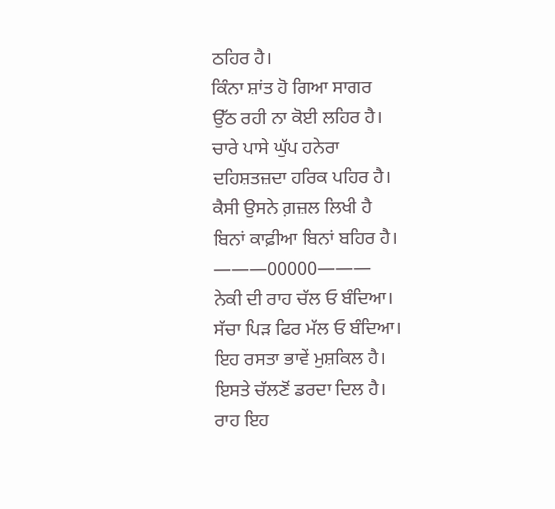ਠਹਿਰ ਹੈ।
ਕਿੰਨਾ ਸ਼ਾਂਤ ਹੋ ਗਿਆ ਸਾਗਰ
ਉੱਠ ਰਹੀ ਨਾ ਕੋਈ ਲਹਿਰ ਹੈ।
ਚਾਰੇ ਪਾਸੇ ਘੁੱਪ ਹਨੇਰਾ
ਦਹਿਸ਼ਤਜ਼ਦਾ ਹਰਿਕ ਪਹਿਰ ਹੈ।
ਕੈਸੀ ਉਸਨੇ ਗ਼ਜ਼ਲ ਲਿਖੀ ਹੈ
ਬਿਨਾਂ ਕਾਫ਼ੀਆ ਬਿਨਾਂ ਬਹਿਰ ਹੈ।
———00000———
ਨੇਕੀ ਦੀ ਰਾਹ ਚੱਲ ਓ ਬੰਦਿਆ।
ਸੱਚਾ ਪਿੜ ਫਿਰ ਮੱਲ ਓ ਬੰਦਿਆ।
ਇਹ ਰਸਤਾ ਭਾਵੇਂ ਮੁਸ਼ਕਿਲ ਹੈ।
ਇਸਤੇ ਚੱਲਣੋਂ ਡਰਦਾ ਦਿਲ ਹੈ।
ਰਾਹ ਇਹ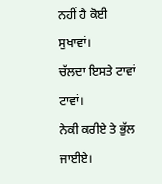ਨਹੀਂ ਹੈ ਕੋਈ ਸੁਖਾਵਾਂ।
ਚੱਲਦਾ ਇਸਤੇ ਟਾਵਾਂ ਟਾਵਾਂ।
ਨੇਕੀ ਕਰੀਏ ਤੇ ਭੁੱਲ ਜਾਈਏ।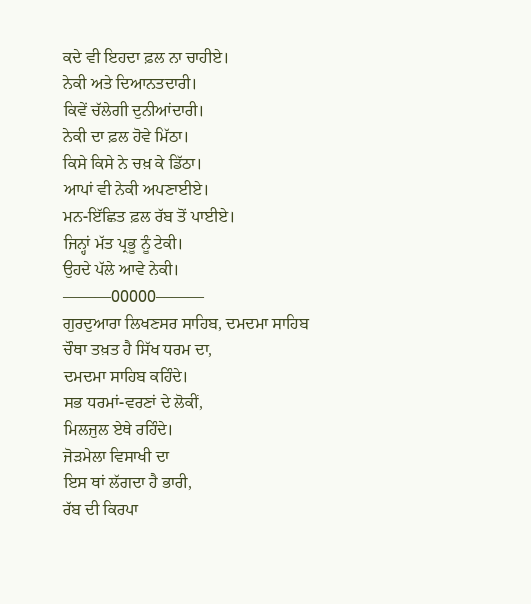ਕਦੇ ਵੀ ਇਹਦਾ ਫ਼ਲ ਨਾ ਚਾਹੀਏ।
ਨੇਕੀ ਅਤੇ ਦਿਆਨਤਦਾਰੀ।
ਕਿਵੇਂ ਚੱਲੇਗੀ ਦੁਨੀਆਂਦਾਰੀ।
ਨੇਕੀ ਦਾ ਫ਼ਲ ਹੋਵੇ ਮਿੱਠਾ।
ਕਿਸੇ ਕਿਸੇ ਨੇ ਚਖ਼ ਕੇ ਡਿੱਠਾ।
ਆਪਾਂ ਵੀ ਨੇਕੀ ਅਪਣਾਈਏ।
ਮਨ-ਇੱਛਿਤ ਫ਼ਲ ਰੱਬ ਤੋਂ ਪਾਈਏ।
ਜਿਨ੍ਹਾਂ ਮੱਤ ਪ੍ਰਭੂ ਨੂੰ ਟੇਕੀ।
ਉਹਦੇ ਪੱਲੇ ਆਵੇ ਨੇਕੀ।
———00000———
ਗੁਰਦੁਆਰਾ ਲਿਖਣਸਰ ਸਾਹਿਬ, ਦਮਦਮਾ ਸਾਹਿਬ
ਚੌਥਾ ਤਖ਼ਤ ਹੈ ਸਿੱਖ ਧਰਮ ਦਾ,
ਦਮਦਮਾ ਸਾਹਿਬ ਕਹਿੰਦੇ।
ਸਭ ਧਰਮਾਂ-ਵਰਣਾਂ ਦੇ ਲੋਕੀਂ,
ਮਿਲਜੁਲ ਏਥੇ ਰਹਿੰਦੇ।
ਜੋੜਮੇਲਾ ਵਿਸਾਖੀ ਦਾ
ਇਸ ਥਾਂ ਲੱਗਦਾ ਹੈ ਭਾਰੀ,
ਰੱਬ ਦੀ ਕਿਰਪਾ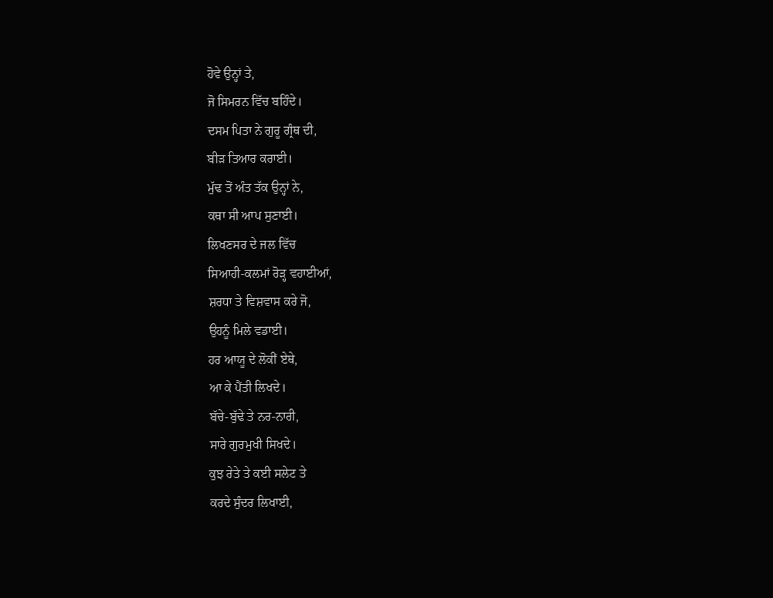ਹੋਵੇ ਉਨ੍ਹਾਂ ਤੇ,
ਜੋ ਸਿਮਰਨ ਵਿੱਚ ਬਹਿੰਦੇ।
ਦਸਮ ਪਿਤਾ ਨੇ ਗੁਰੂ ਗ੍ਰੰਥ ਦੀ,
ਬੀੜ ਤਿਆਰ ਕਰਾਈ।
ਮੁੱਢ ਤੋਂ ਅੰਤ ਤੱਕ ਉਨ੍ਹਾਂ ਨੇ,
ਕਥਾ ਸੀ ਆਪ ਸੁਣਾਈ।
ਲਿਖਣਸਰ ਦੇ ਜਲ ਵਿੱਚ
ਸਿਆਹੀ-ਕਲਮਾਂ ਰੋੜ੍ਹ ਵਹਾਈਆਂ,
ਸ਼ਰਧਾ ਤੇ ਵਿਸ਼ਵਾਸ ਕਰੇ ਜੋ,
ਉਹਨੂੰ ਮਿਲੇ ਵਡਾਈ।
ਹਰ ਆਯੂ ਦੇ ਲੋਕੀਂ ਏਥੇ,
ਆ ਕੇ ਪੈਂਤੀ ਲਿਖਦੇ।
ਬੱਚੇ-ਬੁੱਢੇ ਤੇ ਨਰ-ਨਾਰੀ,
ਸਾਰੇ ਗੁਰਮੁਖੀ ਸਿਖਦੇ।
ਕੁਝ ਰੇਤੇ ਤੇ ਕਈ ਸਲੇਟ ਤੇ
ਕਰਦੇ ਸੁੰਦਰ ਲਿਖਾਈ,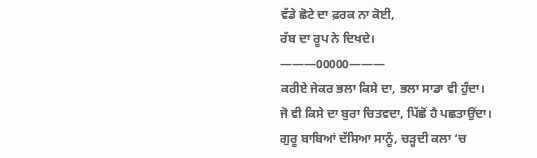ਵੱਡੇ ਛੋਟੇ ਦਾ ਫ਼ਰਕ ਨਾ ਕੋਈ,
ਰੱਬ ਦਾ ਰੂਪ ਨੇ ਦਿਖਦੇ।
———00000———
ਕਰੀਏ ਜੇਕਰ ਭਲਾ ਕਿਸੇ ਦਾ, ਭਲਾ ਸਾਡਾ ਵੀ ਹੁੰਦਾ।
ਜੋ ਵੀ ਕਿਸੇ ਦਾ ਬੁਰਾ ਚਿਤਵਦਾ, ਪਿੱਛੋਂ ਹੈ ਪਛਤਾਉਂਦਾ।
ਗੁਰੂ ਬਾਬਿਆਂ ਦੱਸਿਆ ਸਾਨੂੰ, ਚੜ੍ਹਦੀ ਕਲਾ ‘ਚ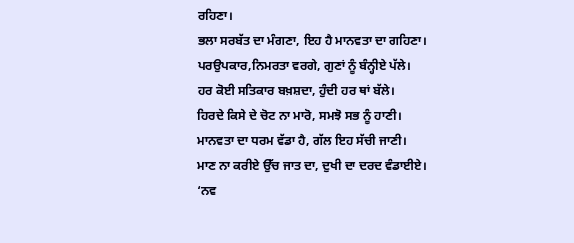ਰਹਿਣਾ।
ਭਲਾ ਸਰਬੱਤ ਦਾ ਮੰਗਣਾ, ਇਹ ਹੈ ਮਾਨਵਤਾ ਦਾ ਗਹਿਣਾ।
ਪਰਉਪਕਾਰ,ਨਿਮਰਤਾ ਵਰਗੇ, ਗੁਣਾਂ ਨੂੰ ਬੰਨ੍ਹੀਏ ਪੱਲੇ।
ਹਰ ਕੋਈ ਸਤਿਕਾਰ ਬਖ਼ਸ਼ਦਾ, ਹੁੰਦੀ ਹਰ ਥਾਂ ਬੱਲੇ।
ਹਿਰਦੇ ਕਿਸੇ ਦੇ ਚੋਟ ਨਾ ਮਾਰੋ, ਸਮਝੋ ਸਭ ਨੂੰ ਹਾਣੀ।
ਮਾਨਵਤਾ ਦਾ ਧਰਮ ਵੱਡਾ ਹੈ, ਗੱਲ ਇਹ ਸੱਚੀ ਜਾਣੀ।
ਮਾਣ ਨਾ ਕਰੀਏ ਉੱਚ ਜਾਤ ਦਾ, ਦੁਖੀ ਦਾ ਦਰਦ ਵੰਡਾਈਏ।
‘ਨਵ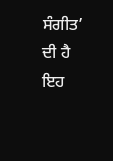ਸੰਗੀਤ’ ਦੀ ਹੈ ਇਹ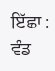ਇੱਛਾ : ਵੰਡ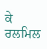ਕੇ ਰਲਮਿਲ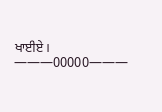ਖਾਈਏ।
———00000———